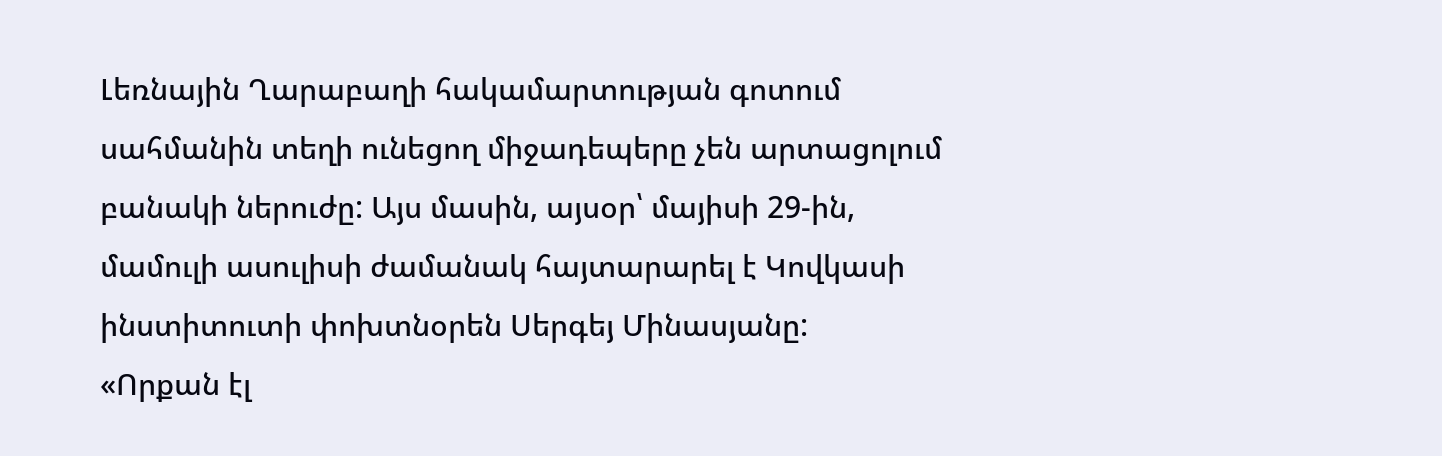Լեռնային Ղարաբաղի հակամարտության գոտում սահմանին տեղի ունեցող միջադեպերը չեն արտացոլում բանակի ներուժը: Այս մասին, այսօր՝ մայիսի 29-ին, մամուլի ասուլիսի ժամանակ հայտարարել է Կովկասի ինստիտուտի փոխտնօրեն Սերգեյ Մինասյանը:
«Որքան էլ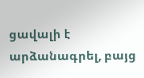ցավալի է արձանագրել, բայց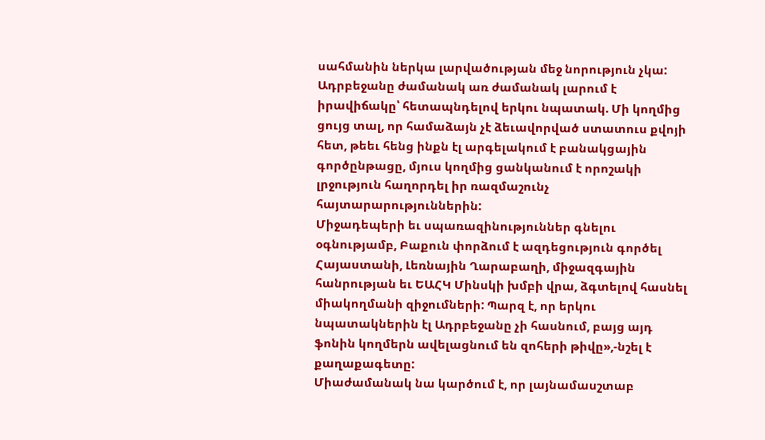սահմանին ներկա լարվածության մեջ նորություն չկա: Ադրբեջանը ժամանակ առ ժամանակ լարում է իրավիճակը՝ հետապնդելով երկու նպատակ. Մի կողմից ցույց տալ, որ համաձայն չէ ձեւավորված ստատուս քվոյի հետ, թեեւ հենց ինքն էլ արգելակում է բանակցային գործընթացը, մյուս կողմից ցանկանում է որոշակի լրջություն հաղորդել իր ռազմաշունչ հայտարարություններին:
Միջադեպերի եւ սպառազինություններ գնելու օգնությամբ, Բաքուն փորձում է ազդեցություն գործել Հայաստանի, Լեռնային Ղարաբաղի, միջազգային հանրության եւ ԵԱՀԿ Մինսկի խմբի վրա, ձգտելով հասնել միակողմանի զիջումների: Պարզ է, որ երկու նպատակներին էլ Ադրբեջանը չի հասնում, բայց այդ ֆոնին կողմերն ավելացնում են զոհերի թիվը»,-նշել է քաղաքագետը:
Միաժամանակ նա կարծում է, որ լայնամասշտաբ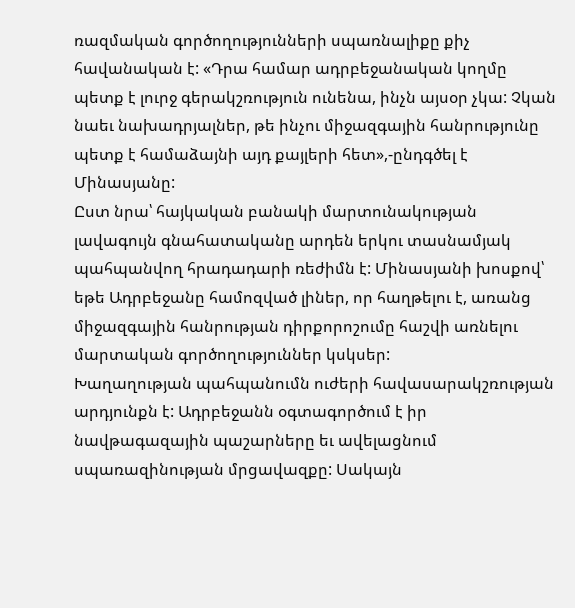ռազմական գործողությունների սպառնալիքը քիչ հավանական է: «Դրա համար ադրբեջանական կողմը պետք է լուրջ գերակշռություն ունենա, ինչն այսօր չկա: Չկան նաեւ նախադրյալներ, թե ինչու միջազգային հանրությունը պետք է համաձայնի այդ քայլերի հետ»,-ընդգծել է Մինասյանը:
Ըստ նրա՝ հայկական բանակի մարտունակության լավագույն գնահատականը արդեն երկու տասնամյակ պահպանվող հրադադարի ռեժիմն է: Մինասյանի խոսքով՝ եթե Ադրբեջանը համոզված լիներ, որ հաղթելու է, առանց միջազգային հանրության դիրքորոշումը հաշվի առնելու մարտական գործողություններ կսկսեր:
Խաղաղության պահպանումն ուժերի հավասարակշռության արդյունքն է: Ադրբեջանն օգտագործում է իր նավթագազային պաշարները եւ ավելացնում սպառազինության մրցավազքը: Սակայն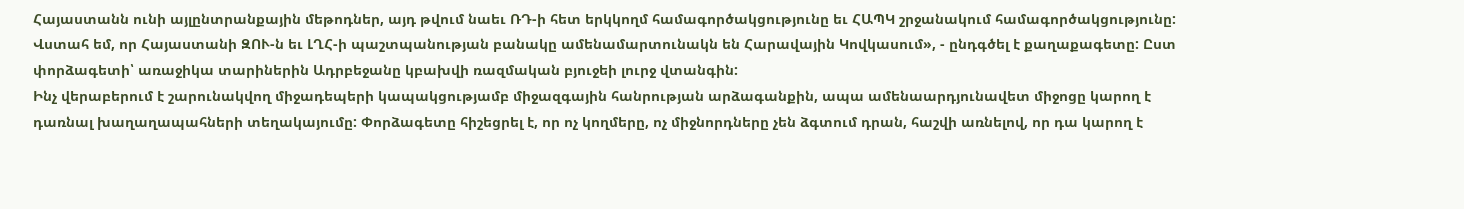Հայաստանն ունի այլընտրանքային մեթոդներ, այդ թվում նաեւ ՌԴ-ի հետ երկկողմ համագործակցությունը եւ ՀԱՊԿ շրջանակում համագործակցությունը: Վստահ եմ, որ Հայաստանի ԶՈՒ-ն եւ ԼՂՀ-ի պաշտպանության բանակը ամենամարտունակն են Հարավային Կովկասում», - ընդգծել է քաղաքագետը: Ըստ փորձագետի՝ առաջիկա տարիներին Ադրբեջանը կբախվի ռազմական բյուջեի լուրջ վտանգին:
Ինչ վերաբերում է շարունակվող միջադեպերի կապակցությամբ միջազգային հանրության արձագանքին, ապա ամենաարդյունավետ միջոցը կարող է դառնալ խաղաղապահների տեղակայումը: Փորձագետը հիշեցրել է, որ ոչ կողմերը, ոչ միջնորդները չեն ձգտում դրան, հաշվի առնելով, որ դա կարող է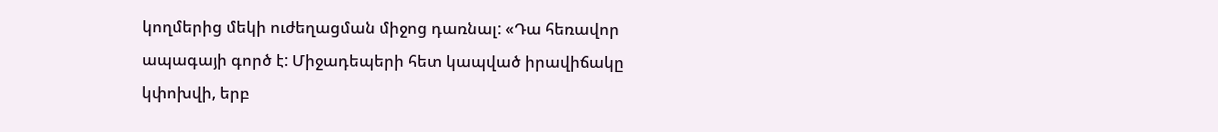կողմերից մեկի ուժեղացման միջոց դառնալ: «Դա հեռավոր ապագայի գործ է: Միջադեպերի հետ կապված իրավիճակը կփոխվի, երբ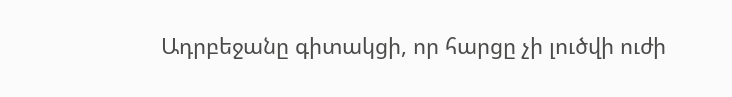Ադրբեջանը գիտակցի, որ հարցը չի լուծվի ուժի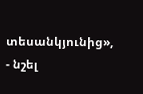տեսանկյունից», - նշել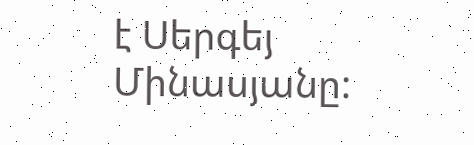է Սերգեյ Մինասյանը: